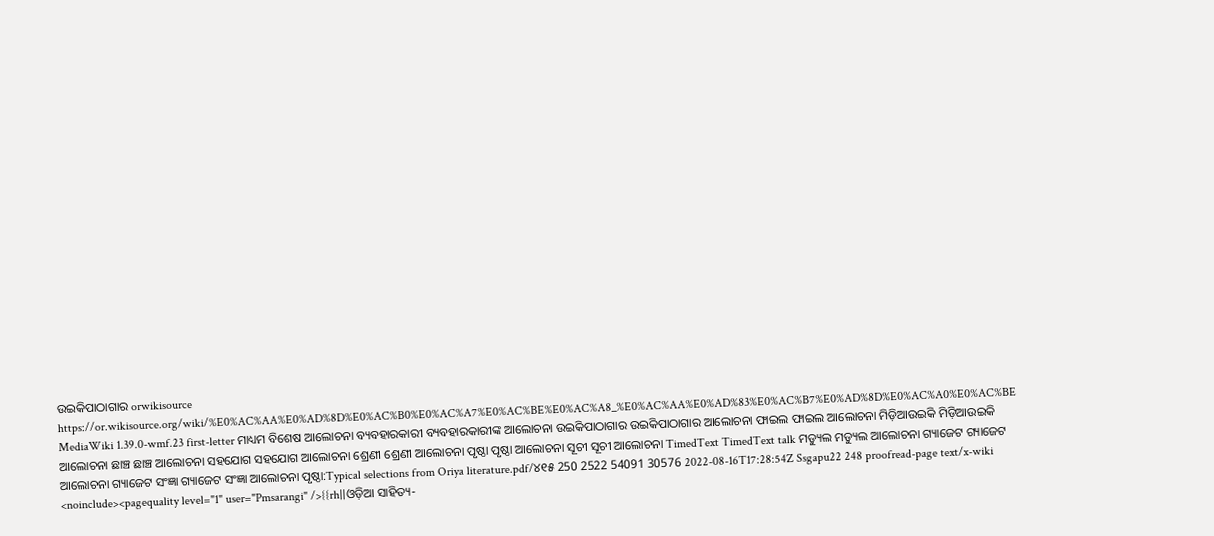ଉଇକିପାଠାଗାର orwikisource https://or.wikisource.org/wiki/%E0%AC%AA%E0%AD%8D%E0%AC%B0%E0%AC%A7%E0%AC%BE%E0%AC%A8_%E0%AC%AA%E0%AD%83%E0%AC%B7%E0%AD%8D%E0%AC%A0%E0%AC%BE MediaWiki 1.39.0-wmf.23 first-letter ମାଧ୍ୟମ ବିଶେଷ ଆଲୋଚନା ବ୍ୟବହାରକାରୀ ବ୍ୟବହାରକାରୀଙ୍କ ଆଲୋଚନା ଉଇକିପାଠାଗାର ଉଇକିପାଠାଗାର ଆଲୋଚନା ଫାଇଲ ଫାଇଲ ଆଲୋଚନା ମିଡ଼ିଆଉଇକି ମିଡ଼ିଆଉଇକି ଆଲୋଚନା ଛାଞ୍ଚ ଛାଞ୍ଚ ଆଲୋଚନା ସହଯୋଗ ସହଯୋଗ ଆଲୋଚନା ଶ୍ରେଣୀ ଶ୍ରେଣୀ ଆଲୋଚନା ପୃଷ୍ଠା ପୃଷ୍ଠା ଆଲୋଚନା ସୂଚୀ ସୂଚୀ ଆଲୋଚନା TimedText TimedText talk ମଡ୍ୟୁଲ ମଡ୍ୟୁଲ ଆଲୋଚନା ଗ୍ୟାଜେଟ ଗ୍ୟାଜେଟ ଆଲୋଚନା ଗ୍ୟାଜେଟ ସଂଜ୍ଞା ଗ୍ୟାଜେଟ ସଂଜ୍ଞା ଆଲୋଚନା ପୃଷ୍ଠା:Typical selections from Oriya literature.pdf/୪୧୫ 250 2522 54091 30576 2022-08-16T17:28:54Z Ssgapu22 248 proofread-page text/x-wiki <noinclude><pagequality level="1" user="Pmsarangi" />{{rh||ଓଡ଼ିଆ ସାହିତ୍ୟ-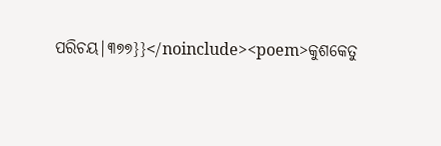ପରିଚୟ|୩୭୭}}</noinclude><poem>କୁଶକେତୁ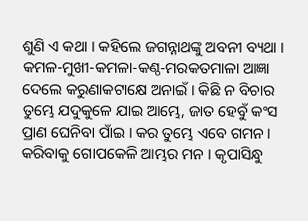ଶୁଣି ଏ କଥା । କ‌ହିଲେ ଜଗନ୍ନାଥଙ୍କୁ ଅବନୀ ବ୍ୟଥା । କମଳ-ମୁଖୀ-କମଳା-କଣ୍ଠ-ମରକତମାଳା ଆଜ୍ଞା ଦେଲେ କରୁଣାକଟାକ୍ଷେ ଅନାଇଁ । କିଛି ନ ବିଚାର ତୁମ୍ଭେ ଯଦୁକୁଳେ ଯାଇ ଆମ୍ଭେ, ଜାତ ହେବୁଁ କଂସ ପ୍ରାଣ ଘେନିବା ପାଁଇ । କର ତୁମ୍ଭେ ଏବେ ଗମନ । କରିବାକୁ ଗୋପକେଳି ଆମ୍ଭର ମନ । କୃପାସିନ୍ଧୁ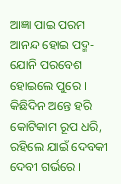ଆଜ୍ଞା ପାଇ ପରମ ଆନନ୍ଦ ହୋଇ ପଦ୍ମ-ଯୋନି ପରବେଶ ହୋଇଲେ ପୁରେ । କିଛିଦିନ ଅନ୍ତେ ହରି କୋଟିକାମ ରୂପ ଧରି, ରହିଲେ ଯାଇଁ ଦେବକୀ ଦେବୀ ଗର୍ଭରେ ।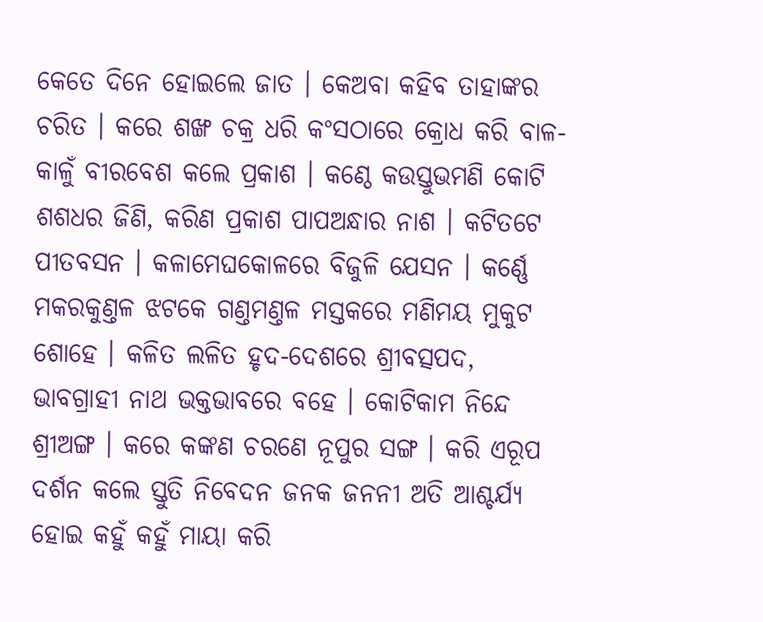କେତେ ଦିନେ ହୋଇଲେ ଜାତ । କେଅବା କ‌ହିବ ତାହାଙ୍କର ଚରିତ । କରେ ଶଙ୍ଖ ଚକ୍ର ଧରି କଂସଠାରେ କ୍ରୋଧ କରି ବାଳ-କାଳୁଁ ବୀରବେଶ କଲେ ପ୍ରକାଶ । କଣ୍ଠେ କଉସ୍ତୁଭମଣି କୋଟି ଶଶଧର ଜିଣି, କରିଣ ପ୍ରକାଶ ପାପଅନ୍ଧାର ନାଶ । କଟିତଟେ ପୀତବସନ । କଳାମେଘକୋଳରେ ବିଜୁଳି ଯେସନ । କର୍ଣ୍ଣେ ମକରକୁଣ୍ତଳ ଝଟକେ ଗଣ୍ତମଣ୍ତଳ ମସ୍ତକରେ ମଣିମୟ ମୁକୁଟ ଶୋହେ । କଳିତ ଲଳିତ ହୃଦ-ଦେଶରେ ଶ୍ରୀବତ୍ସପଦ, ଭାବଗ୍ରାହୀ ନାଥ ଭକ୍ତଭାବରେ ବ‌ହେ । କୋଟିକାମ ନିନ୍ଦେ ଶ୍ରୀଅଙ୍ଗ । କରେ କଙ୍କଣ ଚରଣେ ନୂପୁର ସଙ୍ଗ । କରି ଏରୂପ ଦର୍ଶନ କଲେ ସ୍ତୁତି ନିବେଦନ ଜନ‌କ ଜନନୀ ଅତି ଆଶ୍ଚର୍ଯ୍ୟ ହୋଇ କ‌ହୁଁ କ‌ହୁଁ ମାୟା କରି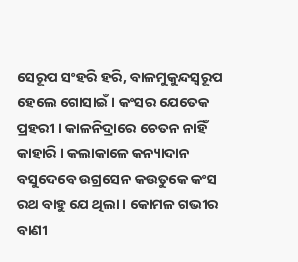ସେରୂପ ସଂହରି ହରି, ବାଳମୁକୁନ୍ଦସ୍ୱରୂପ ହେଲେ ଗୋସାଇଁ । କଂସର ଯେତେକ ପ୍ରହରୀ । କାଳନିଦ୍ରାରେ ଚେତନ ନାହିଁ କାହାରି । କଲାକାଳେ କନ୍ୟାଦାନ ବସୁଦେବେ ଉଗ୍ରସେନ କଉତୁକେ କଂସ ରଥ ବାହୁ ଯେ ଥିଲା । କୋମଳ ଗଭୀର ବାଣୀ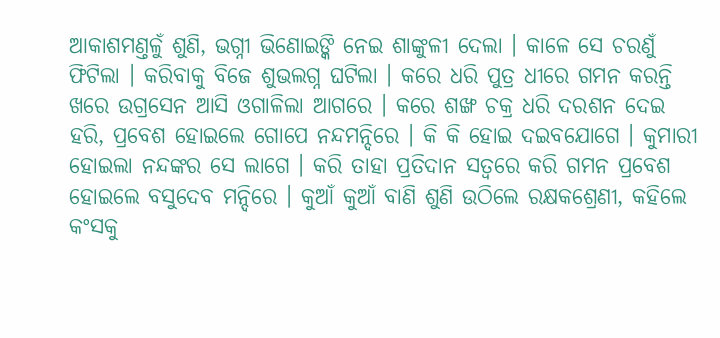ଆକାଶମଣ୍ତଳୁଁ ଶୁଣି, ଭଗ୍ନୀ ଭିଣୋଇଙ୍କି ନେଇ ଶାଙ୍କୁଳୀ ଦେଲା । କାଳେ ସେ ଚରଣୁଁ ଫିଟିଲା । କରିବାକୁ ବିଜେ ଶୁଭଲଗ୍ନ ଘଟିଲା । କରେ ଧରି ପୁତ୍ର ଧୀରେ ଗମନ କରନ୍ତି ଖରେ ଉଗ୍ରସେନ ଆସି ଓଗାଳିଲା ଆଗରେ । କରେ ଶଙ୍ଖ ଚକ୍ର ଧରି ଦରଶନ ଦେଇ ହରି, ପ୍ରବେଶ ହୋଇଲେ ଗୋପେ ନନ୍ଦମନ୍ଦିରେ । କି କି ହୋଇ ଦଇବ‌ଯୋଗେ । କୁମାରୀ ହୋଇଲା ନନ୍ଦଙ୍କର ସେ ଲାଗେ । କରି ତାହା ପ୍ରତିଦାନ ସତ୍ୱରେ କରି ଗମନ ପ୍ରବେଶ ହୋଇଲେ ବସୁଦେବ ମନ୍ଦିରେ । କୁଆଁ କୁଆଁ ବାଣି ଶୁଣି ଉଠିଲେ ରକ୍ଷକଶ୍ରେଣୀ, କ‌ହିଲେ କଂସକୁ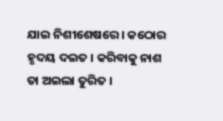ଯାଇ ନିଶୀଶେଷରେ । କଠୋର ହୃଦୟ ଦଇତ । କରିବାକୁ ନାଶ ତା ଅଇଲା ତୁରିତ ।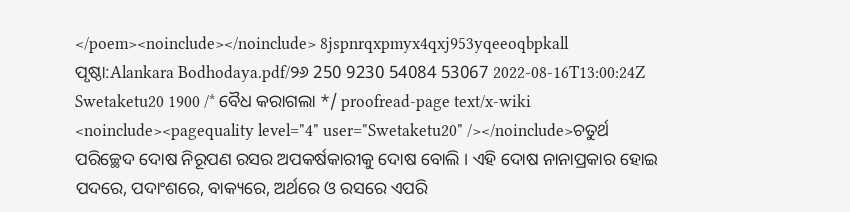</poem><noinclude></noinclude> 8jspnrqxpmyx4qxj953yqeeoqbpkall ପୃଷ୍ଠା:Alankara Bodhodaya.pdf/୨୬ 250 9230 54084 53067 2022-08-16T13:00:24Z Swetaketu20 1900 /* ବୈଧ କରାଗଲା */ proofread-page text/x-wiki <noinclude><pagequality level="4" user="Swetaketu20" /></noinclude>ଚତୁର୍ଥ ପରିଚ୍ଛେଦ ଦୋଷ ନିରୂପଣ ରସର ଅପକର୍ଷକାରୀକୁ ଦୋଷ ବୋଲି । ଏହି ଦୋଷ ନାନାପ୍ରକାର ହୋଇ ପଦରେ, ପଦାଂଶରେ, ବାକ୍ୟରେ, ଅର୍ଥରେ ଓ ରସରେ ଏପରି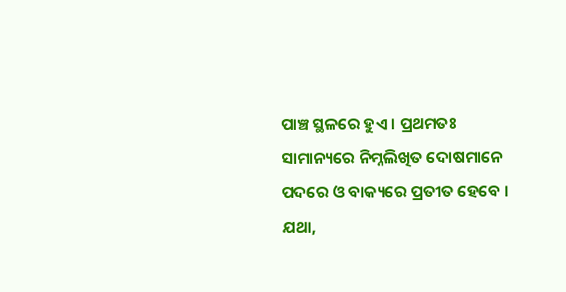ପାଞ୍ଚ ସ୍ଥଳରେ ହୁଏ । ପ୍ରଥମତଃ ସାମାନ୍ୟରେ ନିମ୍ନଲିଖିତ ଦୋଷମାନେ ପଦରେ ଓ ବାକ୍ୟରେ ପ୍ରତୀତ ହେବେ । ଯଥା,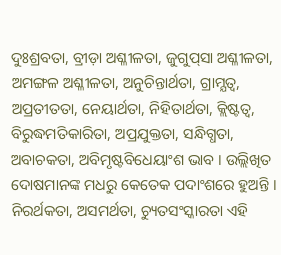ଦୁଃଶ୍ରବତା, ବ୍ରୀଡ଼ା ଅଶ୍ଳୀଳତା, ଜୁଗୁପ୍‌ସା ଅଶ୍ଳୀଳତା, ଅମଙ୍ଗଳ ଅଶ୍ଳୀଳତା, ଅନୁଚିନ୍ତାର୍ଥତା, ଗ୍ରାମ୍ଯତ୍ବ, ଅପ୍ରତୀତତା, ନେୟାର୍ଥତା, ନିହିତାର୍ଥତା, କ୍ଲିଷ୍ଟତ୍ଵ, ବିରୁଦ୍ଧମତିକାରିତା, ଅପ୍ରଯୁକ୍ତତା, ସନ୍ଧିଗ୍ଧତା, ଅବାଚକତା, ଅବିମୃଷ୍ଟବିଧେୟାଂଶ ଭାବ । ଉଲ୍ଲିଖିତ ଦୋଷମାନଙ୍କ ମଧରୁ କେତେକ ପଦାଂଶରେ ହୁଅନ୍ତି । ନିରର୍ଥକତା, ଅସମର୍ଥତା, ଚ୍ୟୁତସଂସ୍କାରତା ଏହି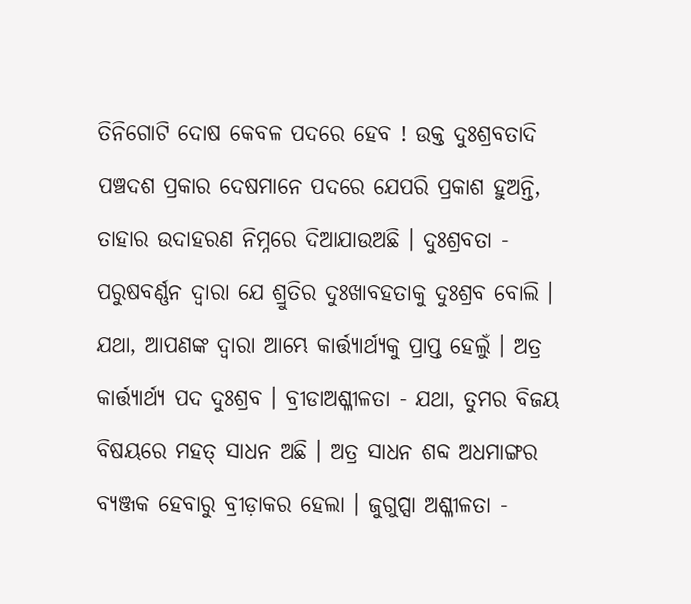ତିନିଗୋଟି ଦୋଷ କେବଳ ପଦରେ ହେବ ! ଉକ୍ତ ଦୁଃଶ୍ରବତାଦି ପଞ୍ଚଦଶ ପ୍ରକାର ଦେଷମାନେ ପଦରେ ଯେପରି ପ୍ରକାଶ ହୁଅନ୍ତି, ତାହାର ଉଦାହରଣ ନିମ୍ନରେ ଦିଆଯାଉଅଛି । ଦୁଃଶ୍ରବତା - ପରୁଷବର୍ଣ୍ଣନ ଦ୍ବାରା ଯେ ଶ୍ରୁତିର ଦୁଃଖାବହତାକୁ ଦୁଃଶ୍ରବ ବୋଲି । ଯଥା, ଆପଣଙ୍କ ଦ୍ବାରା ଆମ୍ଭେ କାର୍ତ୍ତ୍ଯାର୍ଥ୍ଯକୁ ପ୍ରାପ୍ତ ହେଲୁଁ । ଅତ୍ର କାର୍ତ୍ତ୍ଯାର୍ଥ୍ଯ ପଦ ଦୁଃଶ୍ରବ । ବ୍ରୀଡାଅଶ୍ଳୀଳତା - ଯଥା, ତୁମର ବିଜୟ ବିଷୟରେ ମହତ୍ ସାଧନ ଅଛି । ଅତ୍ର ସାଧନ ଶବ୍ଦ ଅଧମାଙ୍ଗର ବ୍ୟଞ୍ଜକ ହେବାରୁ ବ୍ରୀଡ଼ାକର ହେଲା । ଜୁଗୁପ୍ସା ଅଶ୍ଳୀଳତା -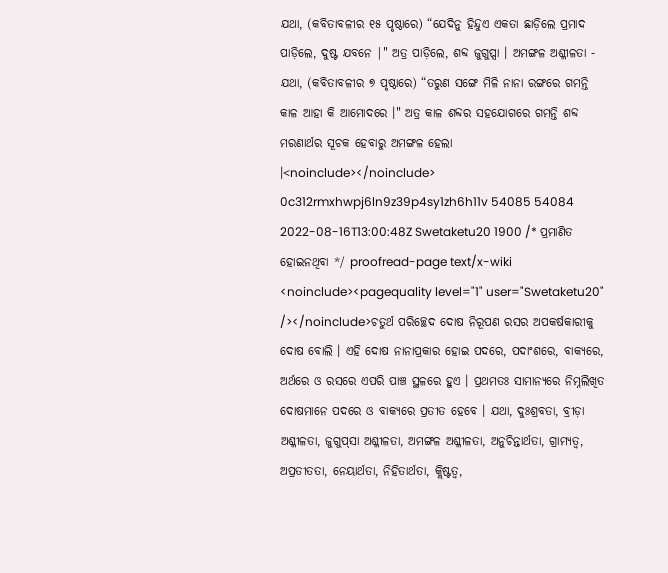ଯଥା, (କବିତାବଳୀର ୧୫ ପୃଷ୍ଠାରେ) “ଯେଦିନୁ ହିନ୍ଦୁଏ ଏକତା ଛାଡ଼ିଲେ ପ୍ରମାଦ ପାଡ଼ିଲେ, ଦୁଷ୍ଟ ଯବନେ |" ଅତ୍ର ପାଡ଼ିଲେ, ଶବ୍ଦ ଜୁଗୁପ୍ସା । ଅମଙ୍ଗଳ ଅଶ୍ଳୀଳତା - ଯଥା, (କବିତାବଳୀର ୭ ପୃଷ୍ଠାରେ) “ତରୁଣ ସଙ୍ଗେ ମିଳି ନାନା ରଙ୍ଗରେ ଗମନ୍ତି କାଳ ଆହା କି ଆମୋଦରେ ।" ଅତ୍ର କାଳ ଶବ୍ଦର ସହଯୋଗରେ ଗମନ୍ତି ଶବ୍ଦ ମରଣାର୍ଥର ସୂଚକ ହେବାରୁ ଅମଙ୍ଗଳ ହେଲା ।<noinclude></noinclude> 0c312rmxhwpj6ln9z39p4sy1zh6h11v 54085 54084 2022-08-16T13:00:48Z Swetaketu20 1900 /* ପ୍ରମାଣିତ ହୋଇନଥିବା */ proofread-page text/x-wiki <noinclude><pagequality level="1" user="Swetaketu20" /></noinclude>ଚତୁର୍ଥ ପରିଚ୍ଛେଦ ଦୋଷ ନିରୂପଣ ରସର ଅପକର୍ଷକାରୀକୁ ଦୋଷ ବୋଲି । ଏହି ଦୋଷ ନାନାପ୍ରକାର ହୋଇ ପଦରେ, ପଦାଂଶରେ, ବାକ୍ୟରେ, ଅର୍ଥରେ ଓ ରସରେ ଏପରି ପାଞ୍ଚ ସ୍ଥଳରେ ହୁଏ । ପ୍ରଥମତଃ ସାମାନ୍ୟରେ ନିମ୍ନଲିଖିତ ଦୋଷମାନେ ପଦରେ ଓ ବାକ୍ୟରେ ପ୍ରତୀତ ହେବେ । ଯଥା, ଦୁଃଶ୍ରବତା, ବ୍ରୀଡ଼ା ଅଶ୍ଳୀଳତା, ଜୁଗୁପ୍‌ସା ଅଶ୍ଳୀଳତା, ଅମଙ୍ଗଳ ଅଶ୍ଳୀଳତା, ଅନୁଚିନ୍ତାର୍ଥତା, ଗ୍ରାମ୍ଯତ୍ବ, ଅପ୍ରତୀତତା, ନେୟାର୍ଥତା, ନିହିତାର୍ଥତା, କ୍ଲିଷ୍ଟତ୍ଵ,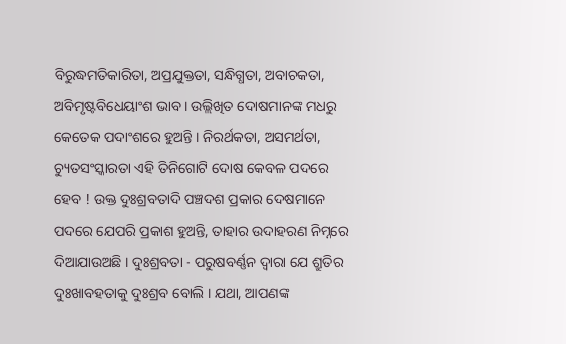ବିରୁଦ୍ଧମତିକାରିତା, ଅପ୍ରଯୁକ୍ତତା, ସନ୍ଧିଗ୍ଧତା, ଅବାଚକତା, ଅବିମୃଷ୍ଟବିଧେୟାଂଶ ଭାବ । ଉଲ୍ଲିଖିତ ଦୋଷମାନଙ୍କ ମଧରୁ କେତେକ ପଦାଂଶରେ ହୁଅନ୍ତି । ନିରର୍ଥକତା, ଅସମର୍ଥତା, ଚ୍ୟୁତସଂସ୍କାରତା ଏହି ତିନିଗୋଟି ଦୋଷ କେବଳ ପଦରେ ହେବ ! ଉକ୍ତ ଦୁଃଶ୍ରବତାଦି ପଞ୍ଚଦଶ ପ୍ରକାର ଦେଷମାନେ ପଦରେ ଯେପରି ପ୍ରକାଶ ହୁଅନ୍ତି, ତାହାର ଉଦାହରଣ ନିମ୍ନରେ ଦିଆଯାଉଅଛି । ଦୁଃଶ୍ରବତା - ପରୁଷବର୍ଣ୍ଣନ ଦ୍ବାରା ଯେ ଶ୍ରୁତିର ଦୁଃଖାବହତାକୁ ଦୁଃଶ୍ରବ ବୋଲି । ଯଥା, ଆପଣଙ୍କ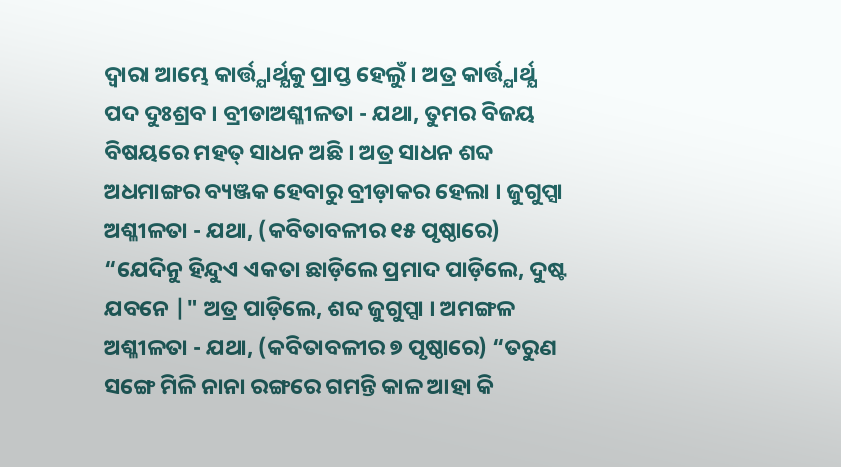ଦ୍ବାରା ଆମ୍ଭେ କାର୍ତ୍ତ୍ଯାର୍ଥ୍ଯକୁ ପ୍ରାପ୍ତ ହେଲୁଁ । ଅତ୍ର କାର୍ତ୍ତ୍ଯାର୍ଥ୍ଯ ପଦ ଦୁଃଶ୍ରବ । ବ୍ରୀଡାଅଶ୍ଳୀଳତା - ଯଥା, ତୁମର ବିଜୟ ବିଷୟରେ ମହତ୍ ସାଧନ ଅଛି । ଅତ୍ର ସାଧନ ଶବ୍ଦ ଅଧମାଙ୍ଗର ବ୍ୟଞ୍ଜକ ହେବାରୁ ବ୍ରୀଡ଼ାକର ହେଲା । ଜୁଗୁପ୍ସା ଅଶ୍ଳୀଳତା - ଯଥା, (କବିତାବଳୀର ୧୫ ପୃଷ୍ଠାରେ) “ଯେଦିନୁ ହିନ୍ଦୁଏ ଏକତା ଛାଡ଼ିଲେ ପ୍ରମାଦ ପାଡ଼ିଲେ, ଦୁଷ୍ଟ ଯବନେ |" ଅତ୍ର ପାଡ଼ିଲେ, ଶବ୍ଦ ଜୁଗୁପ୍ସା । ଅମଙ୍ଗଳ ଅଶ୍ଳୀଳତା - ଯଥା, (କବିତାବଳୀର ୭ ପୃଷ୍ଠାରେ) “ତରୁଣ ସଙ୍ଗେ ମିଳି ନାନା ରଙ୍ଗରେ ଗମନ୍ତି କାଳ ଆହା କି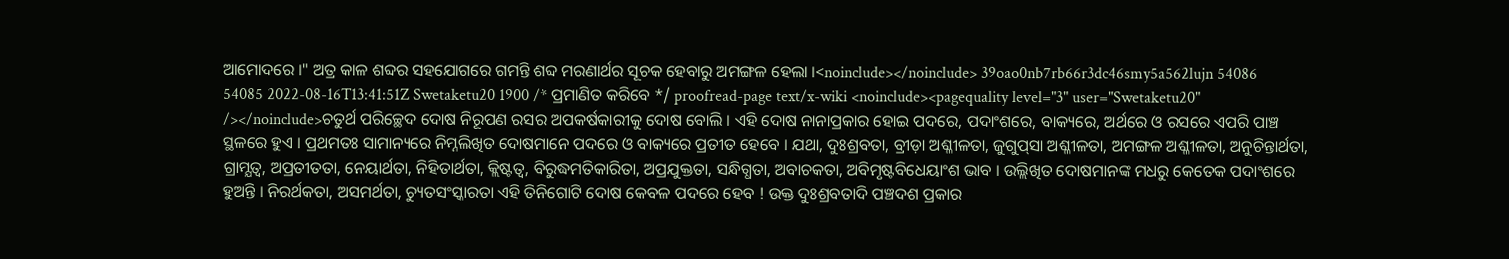ଆମୋଦରେ ।" ଅତ୍ର କାଳ ଶବ୍ଦର ସହଯୋଗରେ ଗମନ୍ତି ଶବ୍ଦ ମରଣାର୍ଥର ସୂଚକ ହେବାରୁ ଅମଙ୍ଗଳ ହେଲା ।<noinclude></noinclude> 39oao0nb7rb66r3dc46smy5a562lujn 54086 54085 2022-08-16T13:41:51Z Swetaketu20 1900 /* ପ୍ରମାଣିତ କରିବେ */ proofread-page text/x-wiki <noinclude><pagequality level="3" user="Swetaketu20" /></noinclude>ଚତୁର୍ଥ ପରିଚ୍ଛେଦ ଦୋଷ ନିରୂପଣ ରସର ଅପକର୍ଷକାରୀକୁ ଦୋଷ ବୋଲି । ଏହି ଦୋଷ ନାନାପ୍ରକାର ହୋଇ ପଦରେ, ପଦାଂଶରେ, ବାକ୍ୟରେ, ଅର୍ଥରେ ଓ ରସରେ ଏପରି ପାଞ୍ଚ ସ୍ଥଳରେ ହୁଏ । ପ୍ରଥମତଃ ସାମାନ୍ୟରେ ନିମ୍ନଲିଖିତ ଦୋଷମାନେ ପଦରେ ଓ ବାକ୍ୟରେ ପ୍ରତୀତ ହେବେ । ଯଥା, ଦୁଃଶ୍ରବତା, ବ୍ରୀଡ଼ା ଅଶ୍ଳୀଳତା, ଜୁଗୁପ୍‌ସା ଅଶ୍ଳୀଳତା, ଅମଙ୍ଗଳ ଅଶ୍ଳୀଳତା, ଅନୁଚିନ୍ତାର୍ଥତା, ଗ୍ରାମ୍ଯତ୍ବ, ଅପ୍ରତୀତତା, ନେୟାର୍ଥତା, ନିହିତାର୍ଥତା, କ୍ଲିଷ୍ଟତ୍ଵ, ବିରୁଦ୍ଧମତିକାରିତା, ଅପ୍ରଯୁକ୍ତତା, ସନ୍ଧିଗ୍ଧତା, ଅବାଚକତା, ଅବିମୃଷ୍ଟବିଧେୟାଂଶ ଭାବ । ଉଲ୍ଲିଖିତ ଦୋଷମାନଙ୍କ ମଧରୁ କେତେକ ପଦାଂଶରେ ହୁଅନ୍ତି । ନିରର୍ଥକତା, ଅସମର୍ଥତା, ଚ୍ୟୁତସଂସ୍କାରତା ଏହି ତିନିଗୋଟି ଦୋଷ କେବଳ ପଦରେ ହେବ ! ଉକ୍ତ ଦୁଃଶ୍ରବତାଦି ପଞ୍ଚଦଶ ପ୍ରକାର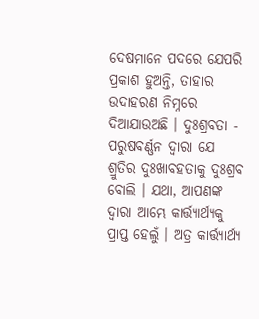ଦେଷମାନେ ପଦରେ ଯେପରି ପ୍ରକାଶ ହୁଅନ୍ତି, ତାହାର ଉଦାହରଣ ନିମ୍ନରେ ଦିଆଯାଉଅଛି । ଦୁଃଶ୍ରବତା - ପରୁଷବର୍ଣ୍ଣନ ଦ୍ବାରା ଯେ ଶ୍ରୁତିର ଦୁଃଖାବହତାକୁ ଦୁଃଶ୍ରବ ବୋଲି । ଯଥା, ଆପଣଙ୍କ ଦ୍ବାରା ଆମ୍ଭେ କାର୍ତ୍ତ୍ଯାର୍ଥ୍ଯକୁ ପ୍ରାପ୍ତ ହେଲୁଁ । ଅତ୍ର କାର୍ତ୍ତ୍ଯାର୍ଥ୍ଯ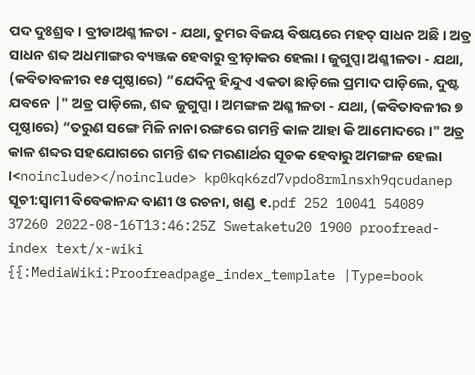ପଦ ଦୁଃଶ୍ରବ । ବ୍ରୀଡାଅଶ୍ଳୀଳତା - ଯଥା, ତୁମର ବିଜୟ ବିଷୟରେ ମହତ୍ ସାଧନ ଅଛି । ଅତ୍ର ସାଧନ ଶବ୍ଦ ଅଧମାଙ୍ଗର ବ୍ୟଞ୍ଜକ ହେବାରୁ ବ୍ରୀଡ଼ାକର ହେଲା । ଜୁଗୁପ୍ସା ଅଶ୍ଳୀଳତା - ଯଥା, (କବିତାବଳୀର ୧୫ ପୃଷ୍ଠାରେ) “ଯେଦିନୁ ହିନ୍ଦୁଏ ଏକତା ଛାଡ଼ିଲେ ପ୍ରମାଦ ପାଡ଼ିଲେ, ଦୁଷ୍ଟ ଯବନେ |" ଅତ୍ର ପାଡ଼ିଲେ, ଶବ୍ଦ ଜୁଗୁପ୍ସା । ଅମଙ୍ଗଳ ଅଶ୍ଳୀଳତା - ଯଥା, (କବିତାବଳୀର ୭ ପୃଷ୍ଠାରେ) “ତରୁଣ ସଙ୍ଗେ ମିଳି ନାନା ରଙ୍ଗରେ ଗମନ୍ତି କାଳ ଆହା କି ଆମୋଦରେ ।" ଅତ୍ର କାଳ ଶବ୍ଦର ସହଯୋଗରେ ଗମନ୍ତି ଶବ୍ଦ ମରଣାର୍ଥର ସୂଚକ ହେବାରୁ ଅମଙ୍ଗଳ ହେଲା ।<noinclude></noinclude> kp0kqk6zd7vpdo8rmlnsxh9qcudanep ସୂଚୀ:ସ୍ୱାମୀ ବିବେକାନନ୍ଦ ବାଣୀ ଓ ରଚନା, ଖଣ୍ଡ ୧.pdf 252 10041 54089 37260 2022-08-16T13:46:25Z Swetaketu20 1900 proofread-index text/x-wiki {{:MediaWiki:Proofreadpage_index_template |Type=book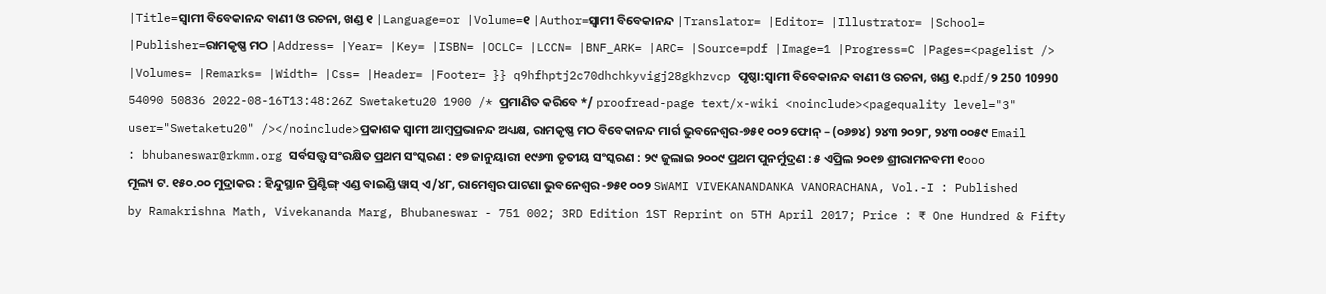|Title=ସ୍ୱାମୀ ବିବେକାନନ୍ଦ ବାଣୀ ଓ ରଚନା, ଖଣ୍ଡ ୧ |Language=or |Volume=୧ |Author=ସ୍ୱାମୀ ବିବେକାନନ୍ଦ |Translator= |Editor= |Illustrator= |School= |Publisher=ରାମକୃଷ୍ଣ ମଠ |Address= |Year= |Key= |ISBN= |OCLC= |LCCN= |BNF_ARK= |ARC= |Source=pdf |Image=1 |Progress=C |Pages=<pagelist /> |Volumes= |Remarks= |Width= |Css= |Header= |Footer= }} q9hfhptj2c70dhchkyvigj28gkhzvcp ପୃଷ୍ଠା:ସ୍ୱାମୀ ବିବେକାନନ୍ଦ ବାଣୀ ଓ ରଚନା, ଖଣ୍ଡ ୧.pdf/୨ 250 10990 54090 50836 2022-08-16T13:48:26Z Swetaketu20 1900 /* ପ୍ରମାଣିତ କରିବେ */ proofread-page text/x-wiki <noinclude><pagequality level="3" user="Swetaketu20" /></noinclude>ପ୍ରକାଶକ ସ୍ଵାମୀ ଆମ୍ବପ୍ରଭାନନ୍ଦ ଅଧ୍ୟକ୍ଷ, ରାମକୃଷ୍ଣ ମଠ ବିବେକାନନ୍ଦ ମାର୍ଗ ଭୁବନେଶ୍ବର-୭୫୧ ୦୦୨ ଫୋନ୍ – (୦୬୭୪) ୨୪୩ ୨୦୨୮, ୨୪୩ ୦୦୫୯ Email : bhubaneswar@rkmm.org ସର୍ବସତ୍ତ୍ୱ ସଂରକ୍ଷିତ ପ୍ରଥମ ସଂସ୍କରଣ : ୧୭ ଜାନୁୟାରୀ ୧୯୬୩ ତୃତୀୟ ସଂସ୍କରଣ : ୨୯ ଜୁଲାଇ ୨୦୦୯ ପ୍ରଥମ ପୁନର୍ମୁଦ୍ରଣ : ୫ ଏପ୍ରିଲ ୨୦୧୭ ଶ୍ରୀରାମନବମୀ ୧ooo ମୂଲ୍ୟ ଟ. ୧୫୦.୦୦ ମୁଦ୍ରାକର : ହିନ୍ଦୁସ୍ଥାନ ପ୍ରିଣ୍ଟିଙ୍ଗ୍ ଏଣ୍ଡ ବାଇଣ୍ଡି ୱାସ୍ ଏ/୪୮, ରାମେଶ୍ୱର ପାଟଣା ଭୁବନେଶ୍ଵର -୭୫୧ ୦୦୨ SWAMI VIVEKANANDANKA VANORACHANA, Vol.-I : Published by Ramakrishna Math, Vivekananda Marg, Bhubaneswar - 751 002; 3RD Edition 1ST Reprint on 5TH April 2017; Price : ₹ One Hundred & Fifty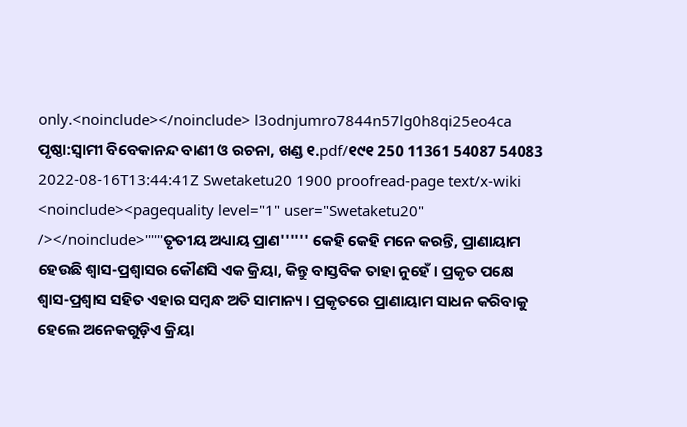only.<noinclude></noinclude> l3odnjumro7844n57lg0h8qi25eo4ca ପୃଷ୍ଠା:ସ୍ୱାମୀ ବିବେକାନନ୍ଦ ବାଣୀ ଓ ରଚନା, ଖଣ୍ଡ ୧.pdf/୧୯୧ 250 11361 54087 54083 2022-08-16T13:44:41Z Swetaketu20 1900 proofread-page text/x-wiki <noinclude><pagequality level="1" user="Swetaketu20" /></noinclude>''''''ତୃତୀୟ ଅଧ୍ୟାୟ ପ୍ରାଣ'''''' କେହି କେହି ମନେ କରନ୍ତି, ପ୍ରାଣାୟାମ ହେଉଛି ଶ୍ଵାସ-ପ୍ରଶ୍ଵାସର କୌଣସି ଏକ କ୍ରିୟା, କିନ୍ତୁ ବାସ୍ତବିକ ତାହା ନୁହେଁ । ପ୍ରକୃତ ପକ୍ଷେ ଶ୍ବାସ-ପ୍ରଶ୍ୱାସ ସହିତ ଏହାର ସମ୍ବନ୍ଧ ଅତି ସାମାନ୍ୟ । ପ୍ରକୃତରେ ପ୍ରାଣାୟାମ ସାଧନ କରିବାକୁ ହେଲେ ଅନେକଗୁଡ଼ିଏ କ୍ରିୟା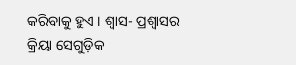କରିବାକୁ ହୁଏ । ଶ୍ୱାସ- ପ୍ରଶ୍ଵାସର କ୍ରିୟା ସେଗୁଡ଼ିକ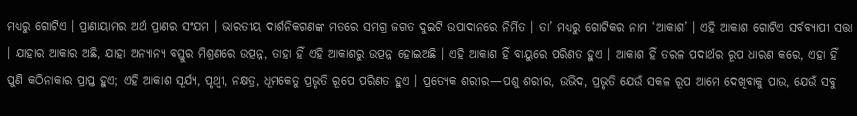ମଧ୍ୟରୁ ଗୋଟିଏ । ପ୍ରାଣାୟାମର ଅର୍ଥ ପ୍ରାଣର ସଂଯମ । ଭାରତୀୟ ଦାର୍ଶନିକଗଣଙ୍କ ମତରେ ସମଗ୍ର ଜଗତ ଦୁଇଟି ଉପାଦାନରେ ନିର୍ମିତ । ତା’ ମଧ୍ୟରୁ ଗୋଟିକର ନାମ ‘ଆକାଶ’ । ଏହି ଆକାଶ ଗୋଟିଏ ସର୍ବବ୍ୟାପୀ ସତ୍ତା । ଯାହାର ଆକାର ଅଛି, ଯାହା ଅନ୍ୟାନ୍ୟ ବସ୍ତୁର ମିଶ୍ରଣରେ ଉତ୍ପନ୍ନ, ତାହା ହିଁ ଏହି ଆକାଶରୁ ଉତ୍ପନ୍ନ ହୋଇଅଛି । ଏହି ଆକାଶ ହିଁ ବାୟୁରେ ପରିଣତ ହୁଏ । ଆକାଶ ହିଁ ତରଳ ପଦାର୍ଥର ରୂପ ଧାରଣ କରେ, ଏହା ହିଁ ପୁଣି କଠିନାକାର ପ୍ରାପ୍ତ ହୁଏ; ଏହି ଆକାଶ ସୂର୍ଯ୍ୟ, ପୃଥ୍ବୀ, ନକ୍ଷତ୍ର, ଧୂମକେତୁ ପ୍ରଭୃତି ରୂପେ ପରିଣତ ହୁଏ । ପ୍ରତ୍ୟେକ ଶରୀର—ପଶୁ ଶରୀର, ଉଭିଦ, ପ୍ରଭୃତି ଯେଉଁ ସକଳ ରୂପ ଆମେ ଦେଖିବାକୁ ପାଉ, ଯେଉଁ ସବୁ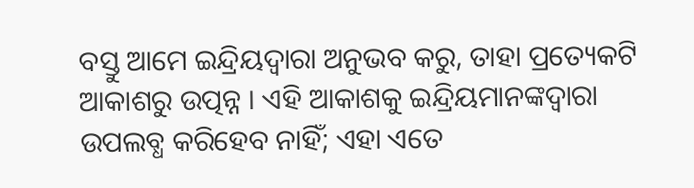ବସ୍ତୁ ଆମେ ଇନ୍ଦ୍ରିୟଦ୍ଵାରା ଅନୁଭବ କରୁ, ତାହା ପ୍ରତ୍ୟେକଟି ଆକାଶରୁ ଉତ୍ପନ୍ନ । ଏହି ଆକାଶକୁ ଇନ୍ଦ୍ରିୟମାନଙ୍କଦ୍ୱାରା ଉପଲବ୍ଧ କରିହେବ ନାହିଁ; ଏହା ଏତେ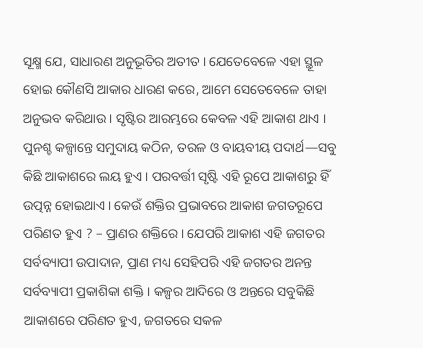ସୂକ୍ଷ୍ମ ଯେ, ସାଧାରଣ ଅନୁଭୂତିର ଅତୀତ । ଯେତେବେଳେ ଏହା ସ୍ଥୂଳ ହୋଇ କୌଣସି ଆକାର ଧାରଣ କରେ, ଆମେ ସେତେବେଳେ ତାହା ଅନୁଭବ କରିଥାଉ । ସୃଷ୍ଟିର ଆରମ୍ଭରେ କେବଳ ଏହି ଆକାଶ ଥାଏ । ପୁନଶ୍ଚ କଳ୍ପାନ୍ତେ ସମୁଦାୟ କଠିନ, ତରଳ ଓ ବାୟବୀୟ ପଦାର୍ଥ—ସବୁ କିଛି ଆକାଶରେ ଲୟ ହୁଏ । ପରବର୍ତ୍ତୀ ସୃଷ୍ଟି ଏହି ରୂପେ ଆକାଶରୁ ହିଁ ଉତ୍ପନ୍ନ ହୋଇଥାଏ । କେଉଁ ଶକ୍ତିର ପ୍ରଭାବରେ ଆକାଶ ଜଗତରୂପେ ପରିଣତ ହୁଏ ? – ପ୍ରାଣର ଶକ୍ତିରେ । ଯେପରି ଆକାଶ ଏହି ଜଗତର ସର୍ବବ୍ୟାପୀ ଉପାଦାନ, ପ୍ରାଣ ମଧ୍ୟ ସେହିପରି ଏହି ଜଗତର ଅନନ୍ତ ସର୍ବବ୍ୟାପୀ ପ୍ରକାଶିକା ଶକ୍ତି । କଳ୍ପର ଆଦିରେ ଓ ଅନ୍ତରେ ସବୁକିଛି ଆକାଶରେ ପରିଣତ ହୁଏ, ଜଗତରେ ସକଳ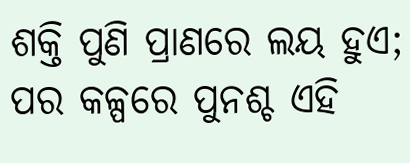ଶକ୍ତି ପୁଣି ପ୍ରାଣରେ ଲୟ ହୁଏ; ପର କଳ୍ପରେ ପୁନଶ୍ଚ ଏହି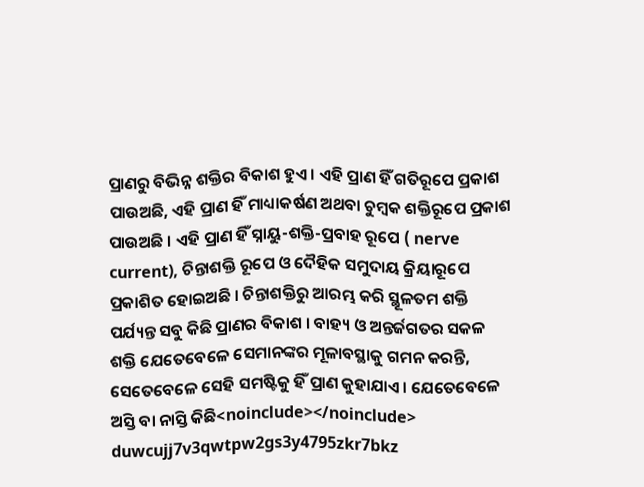ପ୍ରାଣରୁ ବିଭିନ୍ନ ଶକ୍ତିର ବିକାଶ ହୁଏ । ଏହି ପ୍ରାଣ ହିଁ ଗତିରୂପେ ପ୍ରକାଶ ପାଉଅଛି, ଏହି ପ୍ରାଣ ହିଁ ମାଧ୍ୟାକର୍ଷଣ ଅଥବା ଚୁମ୍ବକ ଶକ୍ତିରୂପେ ପ୍ରକାଶ ପାଉଅଛି । ଏହି ପ୍ରାଣ ହିଁ ସ୍ନାୟୁ-ଶକ୍ତି-ପ୍ରବାହ ରୂପେ ( nerve current), ଚିନ୍ତାଶକ୍ତି ରୂପେ ଓ ଦୈହିକ ସମୁଦାୟ କ୍ରିୟାରୂପେ ପ୍ରକାଶିତ ହୋଇଅଛି । ଚିନ୍ତାଶକ୍ତିରୁ ଆରମ୍ଭ କରି ସ୍ଥୂଳତମ ଶକ୍ତି ପର୍ଯ୍ୟନ୍ତ ସବୁ କିଛି ପ୍ରାଣର ବିକାଶ । ବାହ୍ୟ ଓ ଅନ୍ତର୍ଜଗତର ସକଳ ଶକ୍ତି ଯେତେବେଳେ ସେମାନଙ୍କର ମୂଳାବସ୍ଥାକୁ ଗମନ କରନ୍ତି, ସେତେବେଳେ ସେହି ସମଷ୍ଟିକୁ ହିଁ ପ୍ରାଣ କୁହାଯାଏ । ଯେତେବେଳେ ଅସ୍ତି ବା ନାସ୍ତି କିଛି<noinclude></noinclude> duwcujj7v3qwtpw2gs3y4795zkr7bkz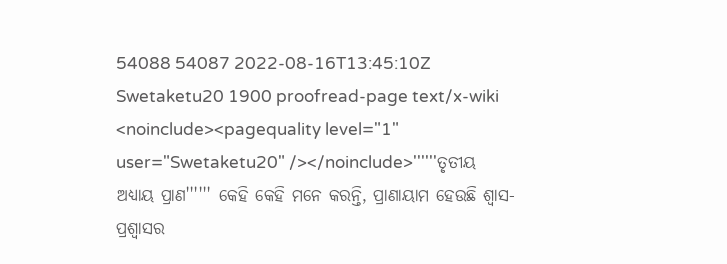54088 54087 2022-08-16T13:45:10Z Swetaketu20 1900 proofread-page text/x-wiki <noinclude><pagequality level="1" user="Swetaketu20" /></noinclude>''''''ତୃତୀୟ ଅଧ୍ୟାୟ ପ୍ରାଣ'''''' କେହି କେହି ମନେ କରନ୍ତି, ପ୍ରାଣାୟାମ ହେଉଛି ଶ୍ଵାସ-ପ୍ରଶ୍ଵାସର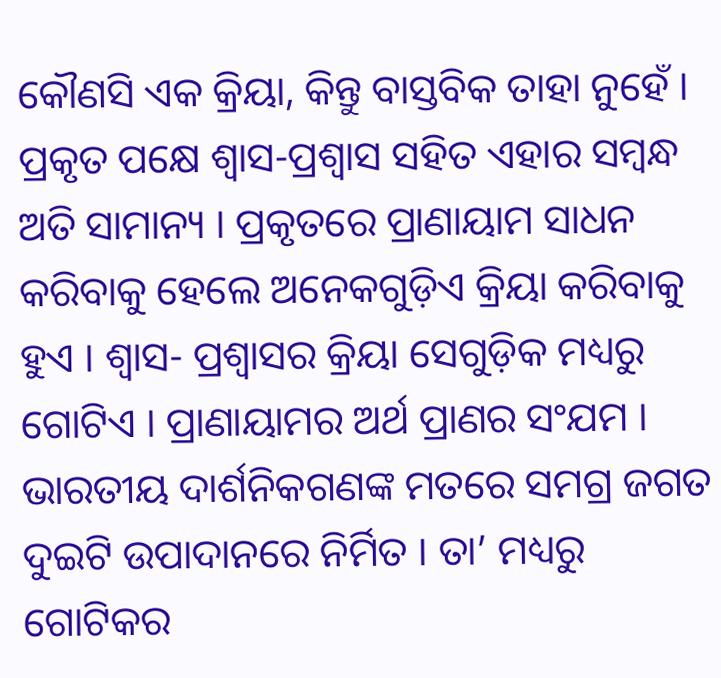କୌଣସି ଏକ କ୍ରିୟା, କିନ୍ତୁ ବାସ୍ତବିକ ତାହା ନୁହେଁ । ପ୍ରକୃତ ପକ୍ଷେ ଶ୍ବାସ-ପ୍ରଶ୍ୱାସ ସହିତ ଏହାର ସମ୍ବନ୍ଧ ଅତି ସାମାନ୍ୟ । ପ୍ରକୃତରେ ପ୍ରାଣାୟାମ ସାଧନ କରିବାକୁ ହେଲେ ଅନେକଗୁଡ଼ିଏ କ୍ରିୟା କରିବାକୁ ହୁଏ । ଶ୍ୱାସ- ପ୍ରଶ୍ଵାସର କ୍ରିୟା ସେଗୁଡ଼ିକ ମଧ୍ୟରୁ ଗୋଟିଏ । ପ୍ରାଣାୟାମର ଅର୍ଥ ପ୍ରାଣର ସଂଯମ । ଭାରତୀୟ ଦାର୍ଶନିକଗଣଙ୍କ ମତରେ ସମଗ୍ର ଜଗତ ଦୁଇଟି ଉପାଦାନରେ ନିର୍ମିତ । ତା’ ମଧ୍ୟରୁ ଗୋଟିକର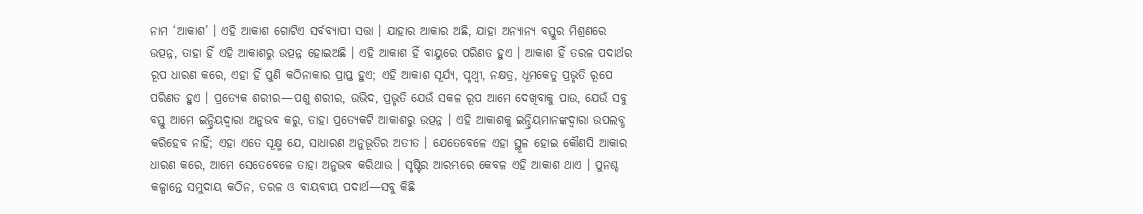ନାମ ‘ଆକାଶ’ । ଏହି ଆକାଶ ଗୋଟିଏ ସର୍ବବ୍ୟାପୀ ସତ୍ତା । ଯାହାର ଆକାର ଅଛି, ଯାହା ଅନ୍ୟାନ୍ୟ ବସ୍ତୁର ମିଶ୍ରଣରେ ଉତ୍ପନ୍ନ, ତାହା ହିଁ ଏହି ଆକାଶରୁ ଉତ୍ପନ୍ନ ହୋଇଅଛି । ଏହି ଆକାଶ ହିଁ ବାୟୁରେ ପରିଣତ ହୁଏ । ଆକାଶ ହିଁ ତରଳ ପଦାର୍ଥର ରୂପ ଧାରଣ କରେ, ଏହା ହିଁ ପୁଣି କଠିନାକାର ପ୍ରାପ୍ତ ହୁଏ; ଏହି ଆକାଶ ସୂର୍ଯ୍ୟ, ପୃଥ୍ବୀ, ନକ୍ଷତ୍ର, ଧୂମକେତୁ ପ୍ରଭୃତି ରୂପେ ପରିଣତ ହୁଏ । ପ୍ରତ୍ୟେକ ଶରୀର—ପଶୁ ଶରୀର, ଉଭିଦ, ପ୍ରଭୃତି ଯେଉଁ ସକଳ ରୂପ ଆମେ ଦେଖିବାକୁ ପାଉ, ଯେଉଁ ସବୁ ବସ୍ତୁ ଆମେ ଇନ୍ଦ୍ରିୟଦ୍ଵାରା ଅନୁଭବ କରୁ, ତାହା ପ୍ରତ୍ୟେକଟି ଆକାଶରୁ ଉତ୍ପନ୍ନ । ଏହି ଆକାଶକୁ ଇନ୍ଦ୍ରିୟମାନଙ୍କଦ୍ୱାରା ଉପଲବ୍ଧ କରିହେବ ନାହିଁ; ଏହା ଏତେ ସୂକ୍ଷ୍ମ ଯେ, ସାଧାରଣ ଅନୁଭୂତିର ଅତୀତ । ଯେତେବେଳେ ଏହା ସ୍ଥୂଳ ହୋଇ କୌଣସି ଆକାର ଧାରଣ କରେ, ଆମେ ସେତେବେଳେ ତାହା ଅନୁଭବ କରିଥାଉ । ସୃଷ୍ଟିର ଆରମ୍ଭରେ କେବଳ ଏହି ଆକାଶ ଥାଏ । ପୁନଶ୍ଚ କଳ୍ପାନ୍ତେ ସମୁଦାୟ କଠିନ, ତରଳ ଓ ବାୟବୀୟ ପଦାର୍ଥ—ସବୁ କିଛି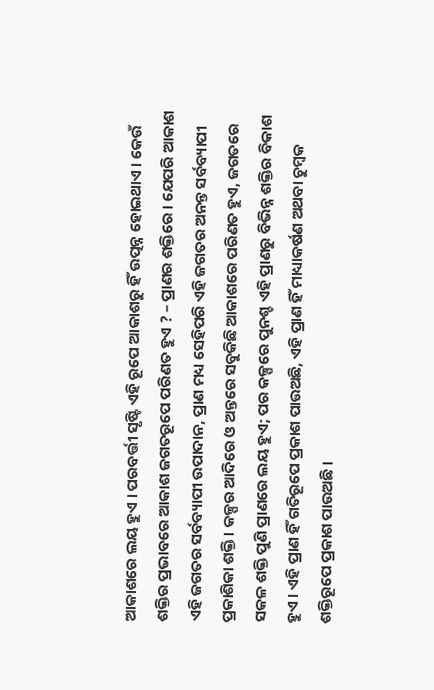ଆକାଶରେ ଲୟ ହୁଏ । ପରବର୍ତ୍ତୀ ସୃଷ୍ଟି ଏହି ରୂପେ ଆକାଶରୁ ହିଁ ଉତ୍ପନ୍ନ ହୋଇଥାଏ । କେଉଁ ଶକ୍ତିର ପ୍ରଭାବରେ ଆକାଶ ଜଗତରୂପେ ପରିଣତ ହୁଏ ? – ପ୍ରାଣର ଶକ୍ତିରେ । ଯେପରି ଆକାଶ ଏହି ଜଗତର ସର୍ବବ୍ୟାପୀ ଉପାଦାନ, ପ୍ରାଣ ମଧ୍ୟ ସେହିପରି ଏହି ଜଗତର ଅନନ୍ତ ସର୍ବବ୍ୟାପୀ ପ୍ରକାଶିକା ଶକ୍ତି । କଳ୍ପର ଆଦିରେ ଓ ଅନ୍ତରେ ସବୁକିଛି ଆକାଶରେ ପରିଣତ ହୁଏ, ଜଗତରେ ସକଳ ଶକ୍ତି ପୁଣି ପ୍ରାଣରେ ଲୟ ହୁଏ; ପର କଳ୍ପରେ ପୁନଶ୍ଚ ଏହି ପ୍ରାଣରୁ ବିଭିନ୍ନ ଶକ୍ତିର ବିକାଶ ହୁଏ । ଏହି ପ୍ରାଣ ହିଁ ଗତିରୂପେ ପ୍ରକାଶ ପାଉଅଛି, ଏହି ପ୍ରାଣ ହିଁ ମାଧ୍ୟାକର୍ଷଣ ଅଥବା ଚୁମ୍ବକ ଶକ୍ତିରୂପେ ପ୍ରକାଶ ପାଉଅଛି ।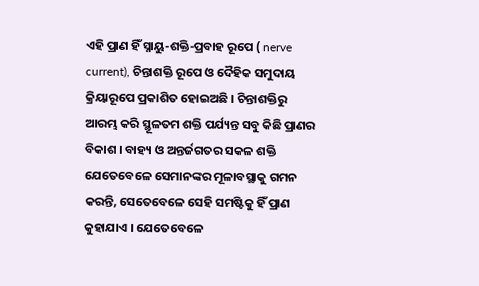ଏହି ପ୍ରାଣ ହିଁ ସ୍ନାୟୁ-ଶକ୍ତି-ପ୍ରବାହ ରୂପେ ( nerve current), ଚିନ୍ତାଶକ୍ତି ରୂପେ ଓ ଦୈହିକ ସମୁଦାୟ କ୍ରିୟାରୂପେ ପ୍ରକାଶିତ ହୋଇଅଛି । ଚିନ୍ତାଶକ୍ତିରୁ ଆରମ୍ଭ କରି ସ୍ଥୂଳତମ ଶକ୍ତି ପର୍ଯ୍ୟନ୍ତ ସବୁ କିଛି ପ୍ରାଣର ବିକାଶ । ବାହ୍ୟ ଓ ଅନ୍ତର୍ଜଗତର ସକଳ ଶକ୍ତି ଯେତେବେଳେ ସେମାନଙ୍କର ମୂଳାବସ୍ଥାକୁ ଗମନ କରନ୍ତି, ସେତେବେଳେ ସେହି ସମଷ୍ଟିକୁ ହିଁ ପ୍ରାଣ କୁହାଯାଏ । ଯେତେବେଳେ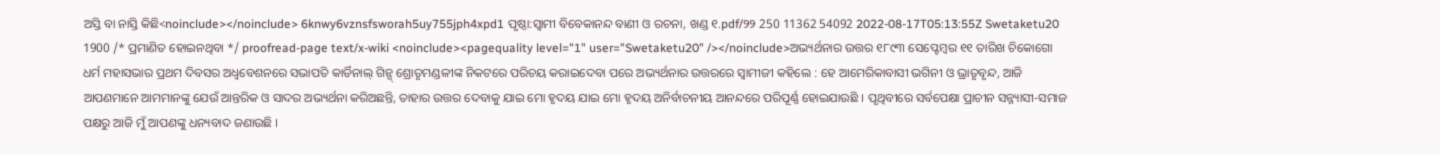ଅସ୍ତି ବା ନାସ୍ତି କିଛି<noinclude></noinclude> 6knwy6vznsfsworah5uy755jph4xpd1 ପୃଷ୍ଠା:ସ୍ୱାମୀ ବିବେକାନନ୍ଦ ବାଣୀ ଓ ରଚନା, ଖଣ୍ଡ ୧.pdf/୨୨ 250 11362 54092 2022-08-17T05:13:55Z Swetaketu20 1900 /* ପ୍ରମାଣିତ ହୋଇନଥିବା */ proofread-page text/x-wiki <noinclude><pagequality level="1" user="Swetaketu20" /></noinclude>ଅଭ୍ୟର୍ଥନାର ଉତ୍ତର ୧୮୯୩ ସେପ୍ଟେମ୍ବର ୧୧ ତାରିଖ ଚିକୋଗୋ ଧର୍ମ ମହାସଭାର ପ୍ରଥମ ଦିବସର ଅଧ୍ଵବେଶନରେ ସଭାପତି କାର୍ଡିନାଲ୍ ଗିନ୍ସ୍ ଶ୍ରୋତୃମଣ୍ଡଳୀଙ୍କ ନିକଟରେ ପରିଚୟ କରାଇଦେବା ପରେ ଅଭ୍ୟର୍ଥନାର ଉତ୍ତରରେ ସ୍ଵାମୀଜୀ କହିଲେ : ହେ ଆମେରିକାବାସୀ ଭଗିନୀ ଓ ଭ୍ରାତୃବୃନ୍ଦ, ଆଜି ଆପଣମାନେ ଆମମାନଙ୍କୁ ଯେଉଁ ଆନ୍ତରିକ ଓ ସାଦର ଅଭ୍ୟର୍ଥନା କରିଅଛନ୍ତି, ତାହାର ଉତ୍ତର ଦେବାକୁ ଯାଇ ମୋ ହୃଦୟ ଯାଇ ମୋ ହୃଦୟ ଅନିର୍ବାଚନୀୟ ଆନନ୍ଦରେ ପରିପୂର୍ଣ୍ଣ ହୋଇଯାଉଛି । ପୃଥିବୀରେ ସର୍ବପେକ୍ଷା ପ୍ରାଚୀନ ସନ୍ନ୍ୟାସୀ-ସମାଜ ପକ୍ଷରୁ ଆଜି ମୁଁ ଆପଣଙ୍କୁ ଧନ୍ୟବାଦ ଜଣାଉଛି ।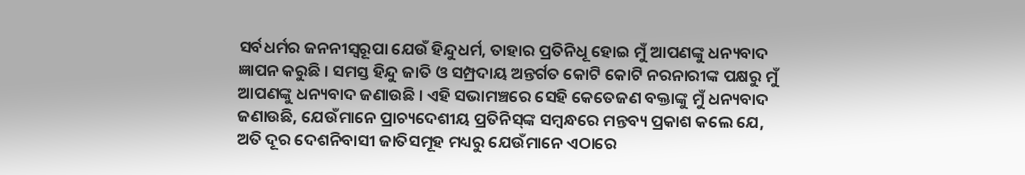ସର୍ବଧର୍ମର ଜନନୀସ୍ବରୂପା ଯେଉଁ ହିନ୍ଦୁଧର୍ମ, ତାହାର ପ୍ରତିନିଧୂ ହୋଇ ମୁଁ ଆପଣଙ୍କୁ ଧନ୍ୟବାଦ ଜ୍ଞାପନ କରୁଛି । ସମସ୍ତ ହିନ୍ଦୁ ଜାତି ଓ ସମ୍ପ୍ରଦାୟ ଅନ୍ତର୍ଗତ କୋଟି କୋଟି ନରନାରୀଙ୍କ ପକ୍ଷରୁ ମୁଁ ଆପଣଙ୍କୁ ଧନ୍ୟବାଦ ଜଣାଉଛି । ଏହି ସଭାମଞ୍ଚରେ ସେହି କେତେଜଣ ବକ୍ତାଙ୍କୁ ମୁଁ ଧନ୍ୟବାଦ ଜଣାଉଛି, ଯେଉଁମାନେ ପ୍ରାଚ୍ୟଦେଶୀୟ ପ୍ରତିନିସ୍‌ଙ୍କ ସମ୍ବନ୍ଧରେ ମନ୍ତବ୍ୟ ପ୍ରକାଶ କଲେ ଯେ, ଅତି ଦୂର ଦେଶନିବାସୀ ଜାତିସମୂହ ମଧ୍ୟରୁ ଯେଉଁମାନେ ଏଠାରେ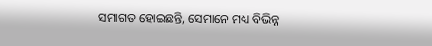ସମାଗତ ହୋଇଛନ୍ତି, ସେମାନେ ମଧ୍ୟ ବିଭିନ୍ନ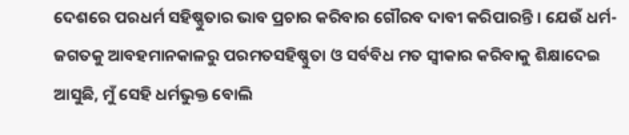ଦେଶରେ ପରଧର୍ମ ସହିଷ୍ଣୁତାର ଭାବ ପ୍ରଚାର କରିବାର ଗୌରବ ଦାବୀ କରିପାରନ୍ତି । ଯେଉଁ ଧର୍ମ- ଜଗତକୁ ଆବହମାନକାଳରୁ ପରମତସହିଷ୍ଣୁତା ଓ ସର୍ବବିଧ ମତ ସ୍ବୀକାର କରିବାକୁ ଶିକ୍ଷାଦେଇ ଆସୁଛି, ମୁଁ ସେହି ଧର୍ମଭୁକ୍ତ ବୋଲି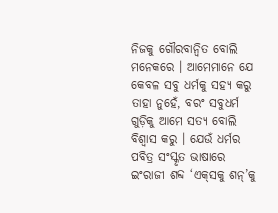ନିଜକୁ ଗୌରବାନ୍ବିତ ବୋଲି ମନେକରେ । ଆମେମାନେ ଯେ କେବଳ ସବୁ ଧର୍ମକୁ ସହ୍ୟ କରୁ ତାହା ନୁହେଁ, ବରଂ ସବୁଧର୍ମ ଗୁଡ଼ିକୁ ଆମେ ସତ୍ୟ ବୋଲି ବିଶ୍ଵାସ କରୁ । ଯେଉଁ ଧର୍ମର ପବିତ୍ର ସଂସ୍କୃତ ଭାଷାରେ ଇଂରାଜୀ ଶବ୍ଦ ‘ଏକ୍‌ସକୁ ଶନ୍‌’କୁ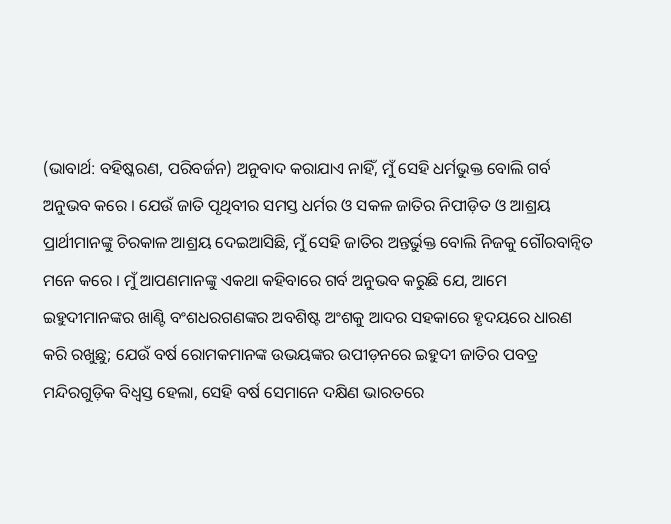(ଭାବାର୍ଥ: ବହିଷ୍କରଣ, ପରିବର୍ଜନ) ଅନୁବାଦ କରାଯାଏ ନାହିଁ, ମୁଁ ସେହି ଧର୍ମଭୁକ୍ତ ବୋଲି ଗର୍ବ ଅନୁଭବ କରେ । ଯେଉଁ ଜାତି ପୃଥିବୀର ସମସ୍ତ ଧର୍ମର ଓ ସକଳ ଜାତିର ନିପୀଡ଼ିତ ଓ ଆଶ୍ରୟ ପ୍ରାର୍ଥୀମାନଙ୍କୁ ଚିରକାଳ ଆଶ୍ରୟ ଦେଇଆସିଛି, ମୁଁ ସେହି ଜାତିର ଅନ୍ତର୍ଭୁକ୍ତ ବୋଲି ନିଜକୁ ଗୌରବାନ୍ଵିତ ମନେ କରେ । ମୁଁ ଆପଣମାନଙ୍କୁ ଏକଥା କହିବାରେ ଗର୍ବ ଅନୁଭବ କରୁଛି ଯେ, ଆମେ ଇହୁଦୀମାନଙ୍କର ଖାଣ୍ଟି ବଂଶଧରଗଣଙ୍କର ଅବଶିଷ୍ଟ ଅଂଶକୁ ଆଦର ସହକାରେ ହୃଦୟରେ ଧାରଣ କରି ରଖୁଛୁ; ଯେଉଁ ବର୍ଷ ରୋମକମାନଙ୍କ ଉଭୟଙ୍କର ଉପୀଡ଼ନରେ ଇହୁଦୀ ଜାତିର ପବତ୍ର ମନ୍ଦିରଗୁଡ଼ିକ ବିଧ୍ୱସ୍ତ ହେଲା, ସେହି ବର୍ଷ ସେମାନେ ଦକ୍ଷିଣ ଭାରତରେ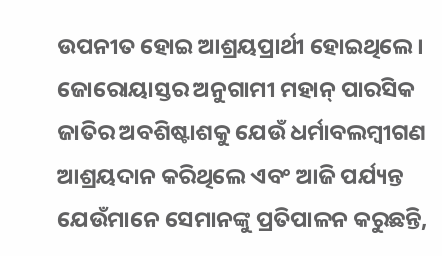ଉପନୀତ ହୋଇ ଆଶ୍ରୟପ୍ରାର୍ଥୀ ହୋଇଥିଲେ । ଜୋରୋୟାସ୍ତର ଅନୁଗାମୀ ମହାନ୍ ପାରସିକ ଜାତିର ଅବଶିଷ୍ଟାଶକୁ ଯେଉଁ ଧର୍ମାବଲମ୍ବୀଗଣ ଆଶ୍ରୟଦାନ କରିଥିଲେ ଏବଂ ଆଜି ପର୍ଯ୍ୟନ୍ତ ଯେଉଁମାନେ ସେମାନଙ୍କୁ ପ୍ରତିପାଳନ କରୁଛନ୍ତି,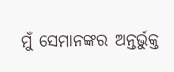ମୁଁ ସେମାନଙ୍କର ଅନ୍ତର୍ଭୁକ୍ତ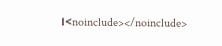।<noinclude></noinclude>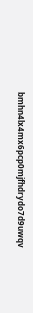bmhn4lx4mx6pcp0mjfhdrydo7d9uwqv